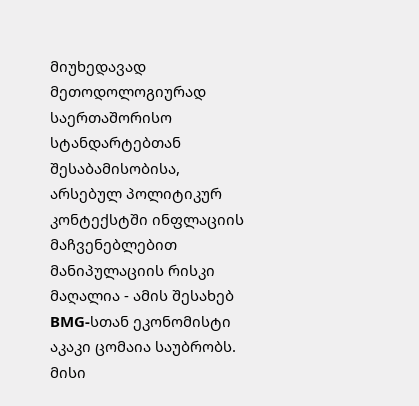მიუხედავად მეთოდოლოგიურად საერთაშორისო სტანდარტებთან შესაბამისობისა, არსებულ პოლიტიკურ კონტექსტში ინფლაციის მაჩვენებლებით მანიპულაციის რისკი მაღალია - ამის შესახებ BMG-სთან ეკონომისტი აკაკი ცომაია საუბრობს.
მისი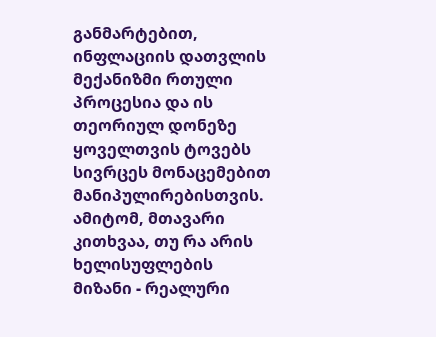განმარტებით, ინფლაციის დათვლის მექანიზმი რთული პროცესია და ის თეორიულ დონეზე ყოველთვის ტოვებს სივრცეს მონაცემებით მანიპულირებისთვის. ამიტომ, მთავარი კითხვაა, თუ რა არის ხელისუფლების მიზანი - რეალური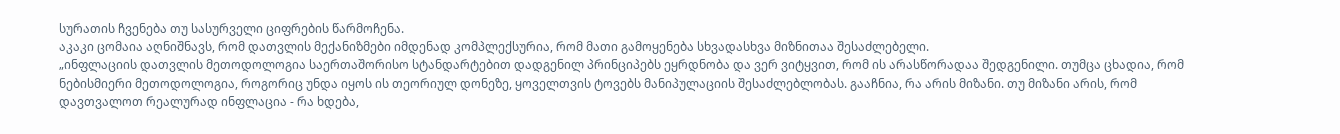სურათის ჩვენება თუ სასურველი ციფრების წარმოჩენა.
აკაკი ცომაია აღნიშნავს, რომ დათვლის მექანიზმები იმდენად კომპლექსურია, რომ მათი გამოყენება სხვადასხვა მიზნითაა შესაძლებელი.
„ინფლაციის დათვლის მეთოდოლოგია საერთაშორისო სტანდარტებით დადგენილ პრინციპებს ეყრდნობა და ვერ ვიტყვით, რომ ის არასწორადაა შედგენილი. თუმცა ცხადია, რომ ნებისმიერი მეთოდოლოგია, როგორიც უნდა იყოს ის თეორიულ დონეზე, ყოველთვის ტოვებს მანიპულაციის შესაძლებლობას. გააჩნია, რა არის მიზანი. თუ მიზანი არის, რომ დავთვალოთ რეალურად ინფლაცია - რა ხდება,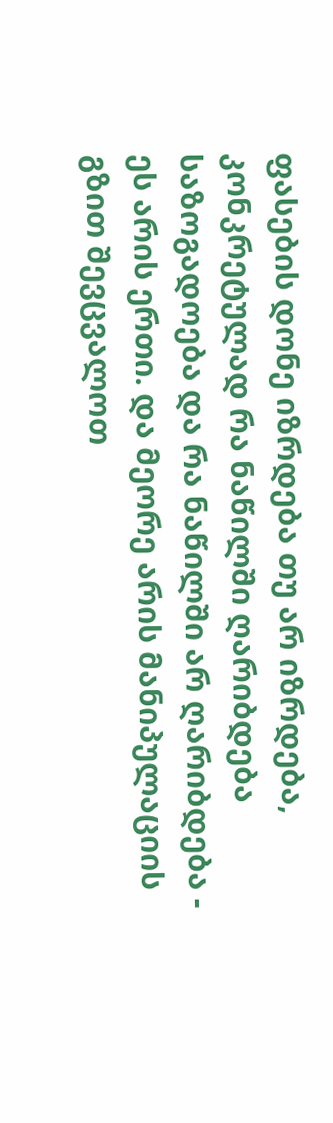ფასების დონე იზრდება თუ არ იზრდება, კონკრეტულად რა ნაწილში ღარიბდება საზოგადოება და რა ნაწილში არ ღარიბდება - ეს არის ერთი. და მეორე არის მანიპულაციის გზით შევცვალოთ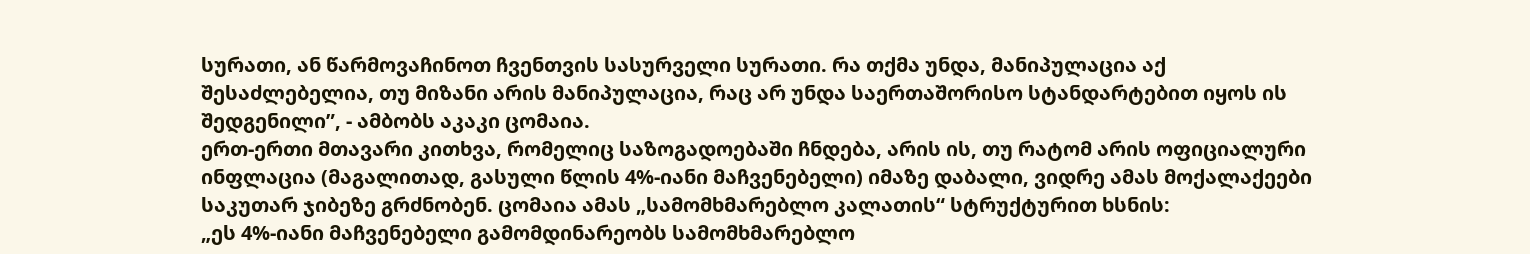სურათი, ან წარმოვაჩინოთ ჩვენთვის სასურველი სურათი. რა თქმა უნდა, მანიპულაცია აქ შესაძლებელია, თუ მიზანი არის მანიპულაცია, რაც არ უნდა საერთაშორისო სტანდარტებით იყოს ის შედგენილი”, - ამბობს აკაკი ცომაია.
ერთ-ერთი მთავარი კითხვა, რომელიც საზოგადოებაში ჩნდება, არის ის, თუ რატომ არის ოფიციალური ინფლაცია (მაგალითად, გასული წლის 4%-იანი მაჩვენებელი) იმაზე დაბალი, ვიდრე ამას მოქალაქეები საკუთარ ჯიბეზე გრძნობენ. ცომაია ამას „სამომხმარებლო კალათის“ სტრუქტურით ხსნის:
„ეს 4%-იანი მაჩვენებელი გამომდინარეობს სამომხმარებლო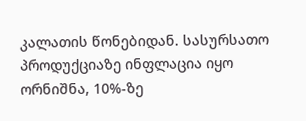კალათის წონებიდან. სასურსათო პროდუქციაზე ინფლაცია იყო ორნიშნა, 10%-ზე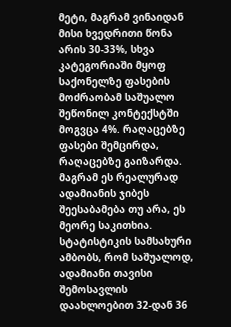მეტი, მაგრამ ვინაიდან მისი ხვედრითი წონა არის 30-33%, სხვა კატეგორიაში მყოფ საქონელზე ფასების მოძრაობამ საშუალო შეწონილ კონტექსტში მოგვცა 4%. რაღაცებზე ფასები შემცირდა, რაღაცებზე გაიზარდა. მაგრამ ეს რეალურად ადამიანის ჯიბეს შეესაბამება თუ არა, ეს მეორე საკითხია. სტატისტიკის სამსახური ამბობს, რომ საშუალოდ, ადამიანი თავისი შემოსავლის დაახლოებით 32-დან 36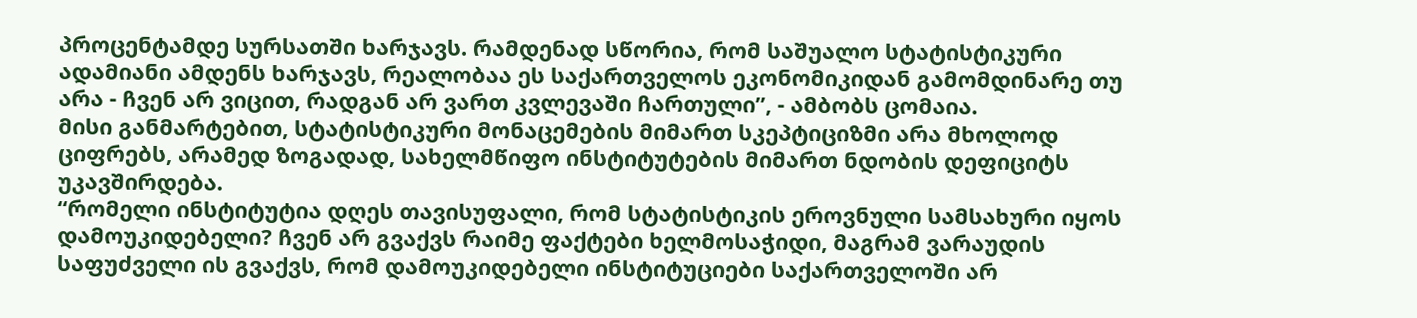პროცენტამდე სურსათში ხარჯავს. რამდენად სწორია, რომ საშუალო სტატისტიკური ადამიანი ამდენს ხარჯავს, რეალობაა ეს საქართველოს ეკონომიკიდან გამომდინარე თუ არა - ჩვენ არ ვიცით, რადგან არ ვართ კვლევაში ჩართული”, - ამბობს ცომაია.
მისი განმარტებით, სტატისტიკური მონაცემების მიმართ სკეპტიციზმი არა მხოლოდ ციფრებს, არამედ ზოგადად, სახელმწიფო ინსტიტუტების მიმართ ნდობის დეფიციტს უკავშირდება.
“რომელი ინსტიტუტია დღეს თავისუფალი, რომ სტატისტიკის ეროვნული სამსახური იყოს დამოუკიდებელი? ჩვენ არ გვაქვს რაიმე ფაქტები ხელმოსაჭიდი, მაგრამ ვარაუდის საფუძველი ის გვაქვს, რომ დამოუკიდებელი ინსტიტუციები საქართველოში არ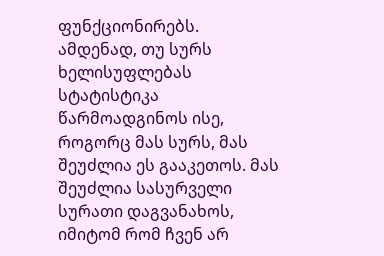ფუნქციონირებს. ამდენად, თუ სურს ხელისუფლებას სტატისტიკა წარმოადგინოს ისე, როგორც მას სურს, მას შეუძლია ეს გააკეთოს. მას შეუძლია სასურველი სურათი დაგვანახოს, იმიტომ რომ ჩვენ არ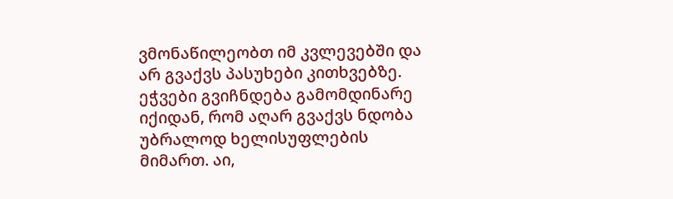ვმონაწილეობთ იმ კვლევებში და არ გვაქვს პასუხები კითხვებზე. ეჭვები გვიჩნდება გამომდინარე იქიდან, რომ აღარ გვაქვს ნდობა უბრალოდ ხელისუფლების მიმართ. აი,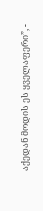აქედან მოდის ეს ყველაფერი”, -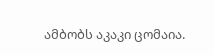ამბობს აკაკი ცომაია.